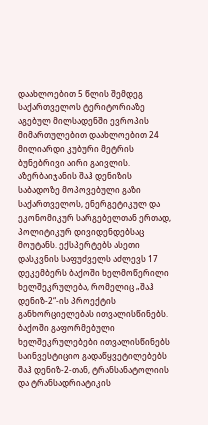დაახლოებით 5 წლის შემდეგ საქართველოს ტერიტორიაზე აგებულ მილსადენში ევროპის მიმართულებით დაახლოებით 24 მილიარდი კუბური მეტრის ბუნებრივი აირი გაივლის. აზერბაიჯანის შაჰ დენიზის საბადოზე მოპოვებული გაზი საქართველოს, ენერგეტიკულ და ეკონომიკურ სარგებელთან ერთად, პოლიტიკურ დივიდენდებსაც მოუტანს. ექსპერტებს ასეთი დასკვნის საფუძველს აძლევს 17 დეკემბერს ბაქოში ხელმოწერილი ხელშეკრულება, რომელიც „შაჰ დენიზ-2“-ის პროექტის განხორციელებას ითვალისწინებს.
ბაქოში გაფორმებული ხელშეკრულებები ითვალისწინებს საინვესტიციო გადაწყვეტილებებს შაჰ დენიზ-2-თან, ტრანსანატოლიის და ტრანსადრიატიკის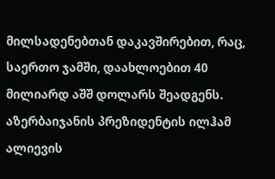მილსადენებთან დაკავშირებით, რაც, საერთო ჯამში, დაახლოებით 40 მილიარდ აშშ დოლარს შეადგენს. აზერბაიჯანის პრეზიდენტის ილჰამ ალიევის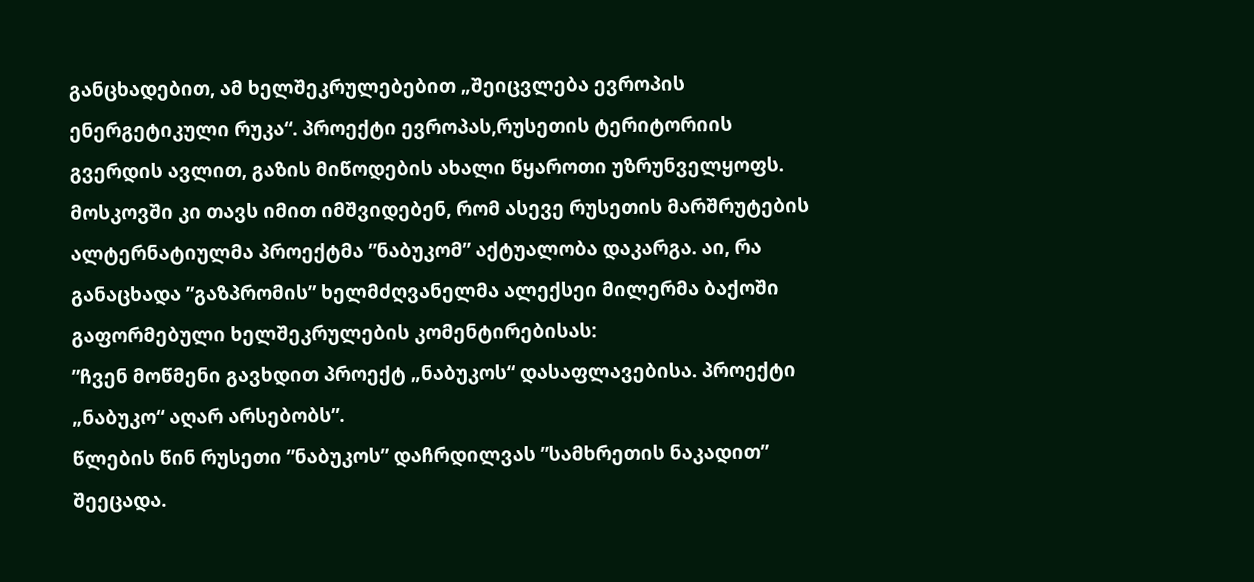განცხადებით, ამ ხელშეკრულებებით „შეიცვლება ევროპის ენერგეტიკული რუკა“. პროექტი ევროპას,რუსეთის ტერიტორიის გვერდის ავლით, გაზის მიწოდების ახალი წყაროთი უზრუნველყოფს. მოსკოვში კი თავს იმით იმშვიდებენ, რომ ასევე რუსეთის მარშრუტების ალტერნატიულმა პროექტმა ”ნაბუკომ” აქტუალობა დაკარგა. აი, რა განაცხადა ”გაზპრომის” ხელმძღვანელმა ალექსეი მილერმა ბაქოში გაფორმებული ხელშეკრულების კომენტირებისას:
”ჩვენ მოწმენი გავხდით პროექტ „ნაბუკოს“ დასაფლავებისა. პროექტი „ნაბუკო“ აღარ არსებობს”.
წლების წინ რუსეთი ”ნაბუკოს” დაჩრდილვას ”სამხრეთის ნაკადით” შეეცადა.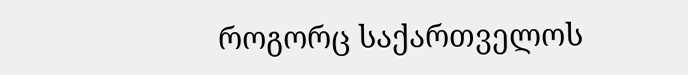როგორც საქართველოს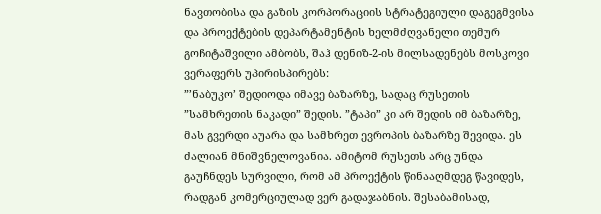ნავთობისა და გაზის კორპორაციის სტრატეგიული დაგეგმვისა და პროექტების დეპარტამენტის ხელმძღვანელი თემურ გოჩიტაშვილი ამბობს, შაჰ დენიზ-2-ის მილსადენებს მოსკოვი ვერაფერს უპირისპირებს:
”’ნაბუკო’ შედიოდა იმავე ბაზარზე, სადაც რუსეთის ”სამხრეთის ნაკადი” შედის. ”ტაპი” კი არ შედის იმ ბაზარზე, მას გვერდი აუარა და სამხრეთ ევროპის ბაზარზე შევიდა. ეს ძალიან მნიშვნელოვანია. ამიტომ რუსეთს არც უნდა გაუჩნდეს სურვილი, რომ ამ პროექტის წინააღმდეგ წავიდეს, რადგან კომერციულად ვერ გადაჯაბნის. შესაბამისად,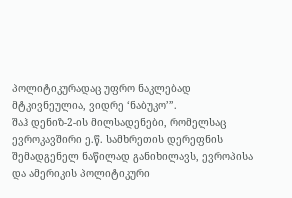პოლიტიკურადაც უფრო ნაკლებად მტკივნეულია, ვიდრე ‘ნაბუკო’”.
შაჰ დენიზ-2-ის მილსადენები, რომელსაც ევროკავშირი ე.წ. სამხრეთის დერეფნის შემადგენელ ნაწილად განიხილავს, ევროპისა და ამერიკის პოლიტიკური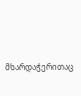მხარდაჭერითაც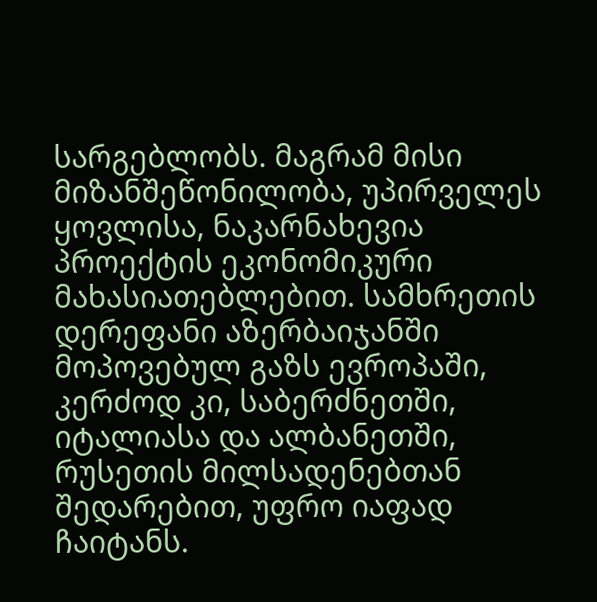სარგებლობს. მაგრამ მისი მიზანშეწონილობა, უპირველეს ყოვლისა, ნაკარნახევია პროექტის ეკონომიკური მახასიათებლებით. სამხრეთის დერეფანი აზერბაიჯანში მოპოვებულ გაზს ევროპაში, კერძოდ კი, საბერძნეთში, იტალიასა და ალბანეთში, რუსეთის მილსადენებთან შედარებით, უფრო იაფად ჩაიტანს.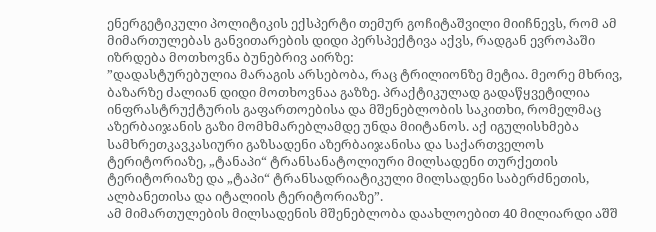ენერგეტიკული პოლიტიკის ექსპერტი თემურ გოჩიტაშვილი მიიჩნევს, რომ ამ მიმართულებას განვითარების დიდი პერსპექტივა აქვს, რადგან ევროპაში იზრდება მოთხოვნა ბუნებრივ აირზე:
”დადასტურებულია მარაგის არსებობა, რაც ტრილიონზე მეტია. მეორე მხრივ, ბაზარზე ძალიან დიდი მოთხოვნაა გაზზე. პრაქტიკულად გადაწყვეტილია ინფრასტრუქტურის გაფართოებისა და მშენებლობის საკითხი, რომელმაც აზერბაიჯანის გაზი მომხმარებლამდე უნდა მიიტანოს. აქ იგულისხმება სამხრეთკავკასიური გაზსადენი აზერბაიჯანისა და საქართველოს ტერიტორიაზე, „ტანაპი“ ტრანსანატოლიური მილსადენი თურქეთის ტერიტორიაზე და „ტაპი“ ტრანსადრიატიკული მილსადენი საბერძნეთის, ალბანეთისა და იტალიის ტერიტორიაზე”.
ამ მიმართულების მილსადენის მშენებლობა დაახლოებით 40 მილიარდი აშშ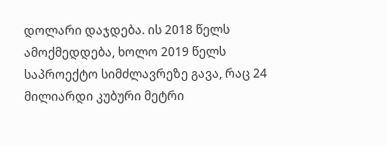დოლარი დაჯდება. ის 2018 წელს ამოქმედდება, ხოლო 2019 წელს საპროექტო სიმძლავრეზე გავა, რაც 24 მილიარდი კუბური მეტრი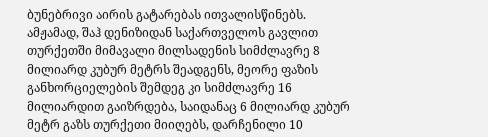ბუნებრივი აირის გატარებას ითვალისწინებს. ამჟამად, შაჰ დენიზიდან საქართველოს გავლით თურქეთში მიმავალი მილსადენის სიმძლავრე 8 მილიარდ კუბურ მეტრს შეადგენს, მეორე ფაზის განხორციელების შემდეგ კი სიმძლავრე 16 მილიარდით გაიზრდება, საიდანაც 6 მილიარდ კუბურ მეტრ გაზს თურქეთი მიიღებს, დარჩენილი 10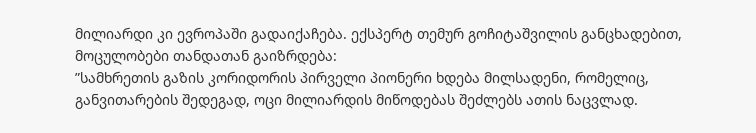მილიარდი კი ევროპაში გადაიქაჩება. ექსპერტ თემურ გოჩიტაშვილის განცხადებით, მოცულობები თანდათან გაიზრდება:
”სამხრეთის გაზის კორიდორის პირველი პიონერი ხდება მილსადენი, რომელიც, განვითარების შედეგად, ოცი მილიარდის მიწოდებას შეძლებს ათის ნაცვლად.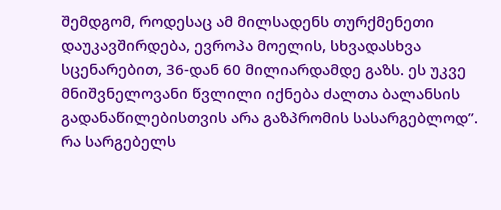შემდგომ, როდესაც ამ მილსადენს თურქმენეთი დაუკავშირდება, ევროპა მოელის, სხვადასხვა სცენარებით, 36-დან 60 მილიარდამდე გაზს. ეს უკვე მნიშვნელოვანი წვლილი იქნება ძალთა ბალანსის გადანაწილებისთვის არა გაზპრომის სასარგებლოდ”.
რა სარგებელს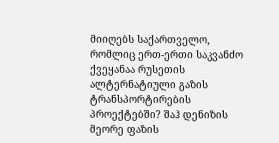მიიღებს საქართველო, რომლიც ერთ-ერთი საკვანძო ქვეყანაა რუსეთის ალტერნატიული გაზის ტრანსპორტირების პროექტებში? შაჰ დენიზის მეორე ფაზის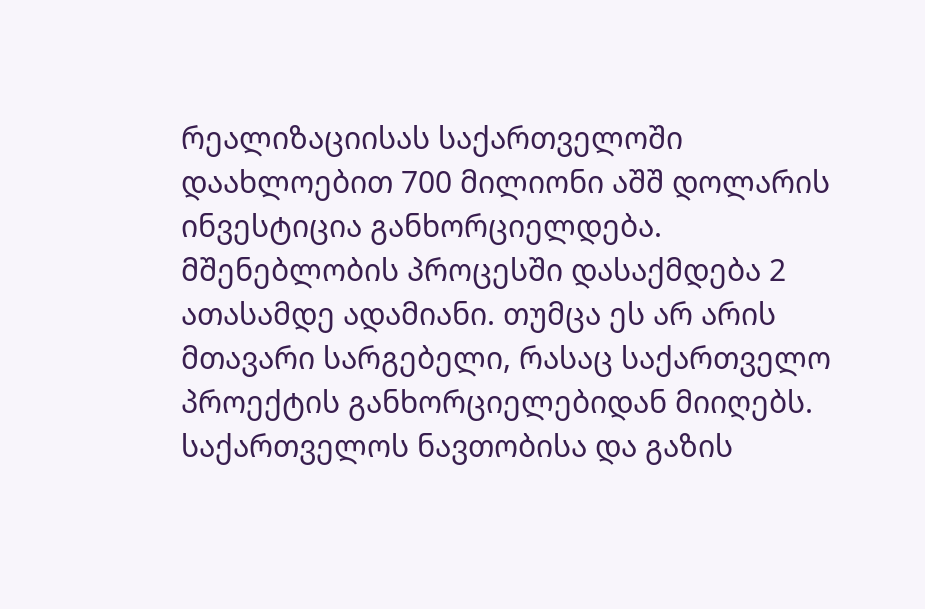რეალიზაციისას საქართველოში დაახლოებით 700 მილიონი აშშ დოლარის ინვესტიცია განხორციელდება. მშენებლობის პროცესში დასაქმდება 2 ათასამდე ადამიანი. თუმცა ეს არ არის მთავარი სარგებელი, რასაც საქართველო პროექტის განხორციელებიდან მიიღებს. საქართველოს ნავთობისა და გაზის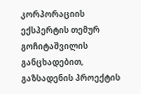კორპორაციის ექსპერტის თემურ გოჩიტაშვილის განცხადებით, გაზსადენის პროექტის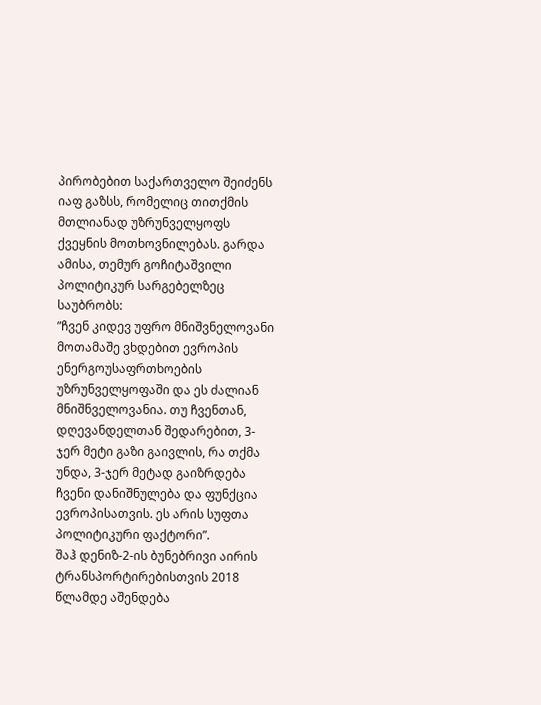პირობებით საქართველო შეიძენს იაფ გაზსს, რომელიც თითქმის მთლიანად უზრუნველყოფს ქვეყნის მოთხოვნილებას. გარდა ამისა, თემურ გოჩიტაშვილი პოლიტიკურ სარგებელზეც საუბრობს:
”ჩვენ კიდევ უფრო მნიშვნელოვანი მოთამაშე ვხდებით ევროპის ენერგოუსაფრთხოების უზრუნველყოფაში და ეს ძალიან მნიშნველოვანია. თუ ჩვენთან, დღევანდელთან შედარებით, 3-ჯერ მეტი გაზი გაივლის, რა თქმა უნდა, 3-ჯერ მეტად გაიზრდება ჩვენი დანიშნულება და ფუნქცია ევროპისათვის. ეს არის სუფთა პოლიტიკური ფაქტორი”.
შაჰ დენიზ-2-ის ბუნებრივი აირის ტრანსპორტირებისთვის 2018 წლამდე აშენდება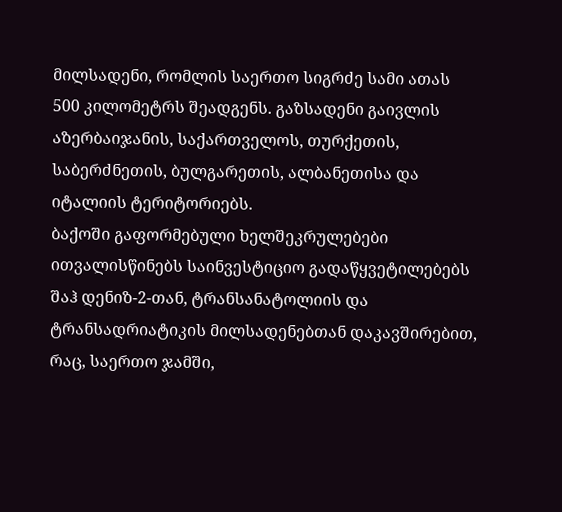მილსადენი, რომლის საერთო სიგრძე სამი ათას 500 კილომეტრს შეადგენს. გაზსადენი გაივლის აზერბაიჯანის, საქართველოს, თურქეთის, საბერძნეთის, ბულგარეთის, ალბანეთისა და იტალიის ტერიტორიებს.
ბაქოში გაფორმებული ხელშეკრულებები ითვალისწინებს საინვესტიციო გადაწყვეტილებებს შაჰ დენიზ-2-თან, ტრანსანატოლიის და ტრანსადრიატიკის მილსადენებთან დაკავშირებით, რაც, საერთო ჯამში,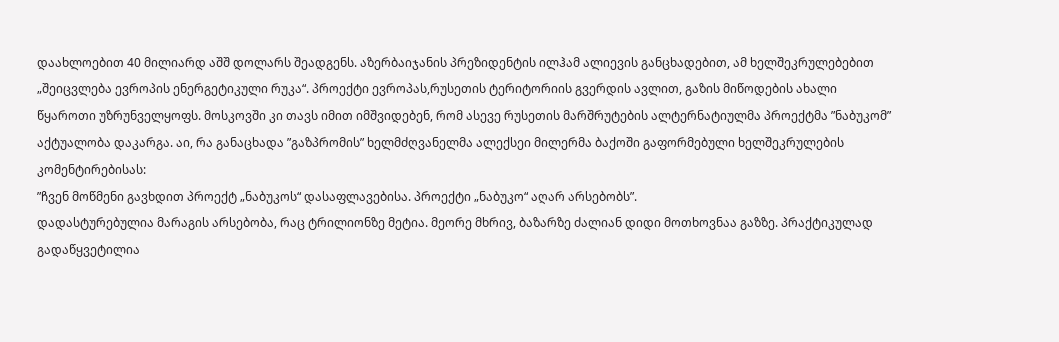დაახლოებით 40 მილიარდ აშშ დოლარს შეადგენს. აზერბაიჯანის პრეზიდენტის ილჰამ ალიევის განცხადებით, ამ ხელშეკრულებებით „შეიცვლება ევროპის ენერგეტიკული რუკა“. პროექტი ევროპას,რუსეთის ტერიტორიის გვერდის ავლით, გაზის მიწოდების ახალი წყაროთი უზრუნველყოფს. მოსკოვში კი თავს იმით იმშვიდებენ, რომ ასევე რუსეთის მარშრუტების ალტერნატიულმა პროექტმა ”ნაბუკომ” აქტუალობა დაკარგა. აი, რა განაცხადა ”გაზპრომის” ხელმძღვანელმა ალექსეი მილერმა ბაქოში გაფორმებული ხელშეკრულების კომენტირებისას:
”ჩვენ მოწმენი გავხდით პროექტ „ნაბუკოს“ დასაფლავებისა. პროექტი „ნაბუკო“ აღარ არსებობს”.
დადასტურებულია მარაგის არსებობა, რაც ტრილიონზე მეტია. მეორე მხრივ, ბაზარზე ძალიან დიდი მოთხოვნაა გაზზე. პრაქტიკულად გადაწყვეტილია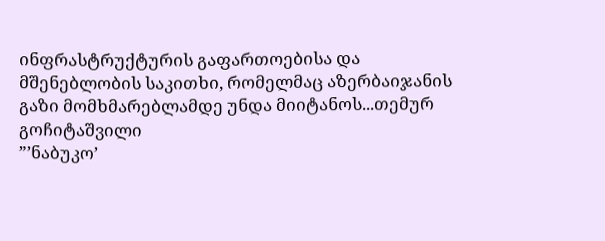ინფრასტრუქტურის გაფართოებისა და მშენებლობის საკითხი, რომელმაც აზერბაიჯანის გაზი მომხმარებლამდე უნდა მიიტანოს...თემურ გოჩიტაშვილი
”’ნაბუკო’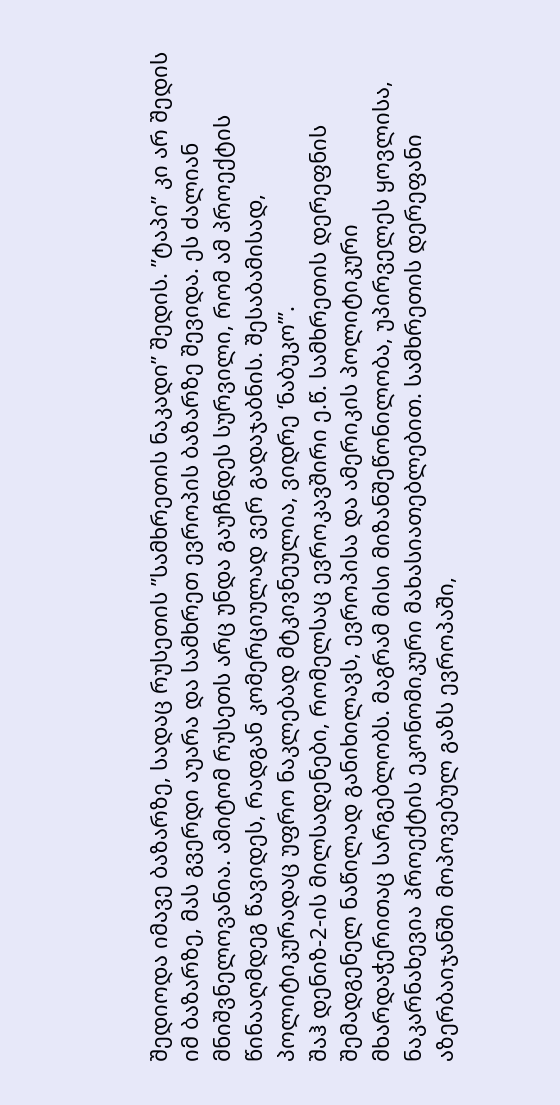შედიოდა იმავე ბაზარზე, სადაც რუსეთის ”სამხრეთის ნაკადი” შედის. ”ტაპი” კი არ შედის იმ ბაზარზე, მას გვერდი აუარა და სამხრეთ ევროპის ბაზარზე შევიდა. ეს ძალიან მნიშვნელოვანია. ამიტომ რუსეთს არც უნდა გაუჩნდეს სურვილი, რომ ამ პროექტის წინააღმდეგ წავიდეს, რადგან კომერციულად ვერ გადაჯაბნის. შესაბამისად, პოლიტიკურადაც უფრო ნაკლებად მტკივნეულია, ვიდრე ‘ნაბუკო’”.
შაჰ დენიზ-2-ის მილსადენები, რომელსაც ევროკავშირი ე.წ. სამხრეთის დერეფნის შემადგენელ ნაწილად განიხილავს, ევროპისა და ამერიკის პოლიტიკური მხარდაჭერითაც სარგებლობს. მაგრამ მისი მიზანშეწონილობა, უპირველეს ყოვლისა, ნაკარნახევია პროექტის ეკონომიკური მახასიათებლებით. სამხრეთის დერეფანი აზერბაიჯანში მოპოვებულ გაზს ევროპაში,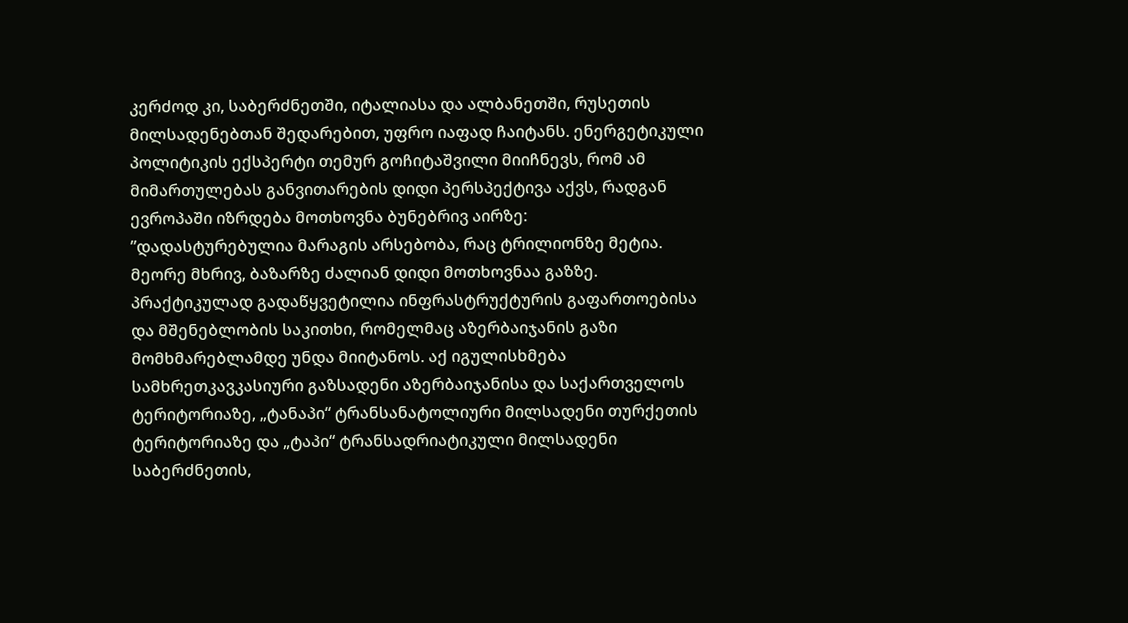კერძოდ კი, საბერძნეთში, იტალიასა და ალბანეთში, რუსეთის მილსადენებთან შედარებით, უფრო იაფად ჩაიტანს. ენერგეტიკული პოლიტიკის ექსპერტი თემურ გოჩიტაშვილი მიიჩნევს, რომ ამ მიმართულებას განვითარების დიდი პერსპექტივა აქვს, რადგან ევროპაში იზრდება მოთხოვნა ბუნებრივ აირზე:
”დადასტურებულია მარაგის არსებობა, რაც ტრილიონზე მეტია. მეორე მხრივ, ბაზარზე ძალიან დიდი მოთხოვნაა გაზზე. პრაქტიკულად გადაწყვეტილია ინფრასტრუქტურის გაფართოებისა და მშენებლობის საკითხი, რომელმაც აზერბაიჯანის გაზი მომხმარებლამდე უნდა მიიტანოს. აქ იგულისხმება სამხრეთკავკასიური გაზსადენი აზერბაიჯანისა და საქართველოს ტერიტორიაზე, „ტანაპი“ ტრანსანატოლიური მილსადენი თურქეთის ტერიტორიაზე და „ტაპი“ ტრანსადრიატიკული მილსადენი საბერძნეთის,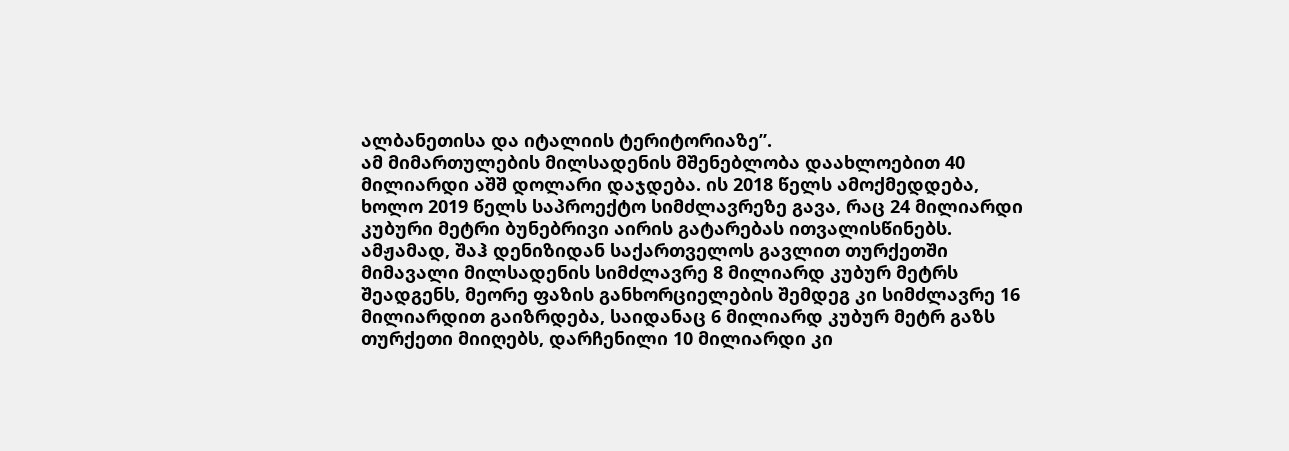ალბანეთისა და იტალიის ტერიტორიაზე”.
ამ მიმართულების მილსადენის მშენებლობა დაახლოებით 40 მილიარდი აშშ დოლარი დაჯდება. ის 2018 წელს ამოქმედდება, ხოლო 2019 წელს საპროექტო სიმძლავრეზე გავა, რაც 24 მილიარდი კუბური მეტრი ბუნებრივი აირის გატარებას ითვალისწინებს. ამჟამად, შაჰ დენიზიდან საქართველოს გავლით თურქეთში მიმავალი მილსადენის სიმძლავრე 8 მილიარდ კუბურ მეტრს შეადგენს, მეორე ფაზის განხორციელების შემდეგ კი სიმძლავრე 16 მილიარდით გაიზრდება, საიდანაც 6 მილიარდ კუბურ მეტრ გაზს თურქეთი მიიღებს, დარჩენილი 10 მილიარდი კი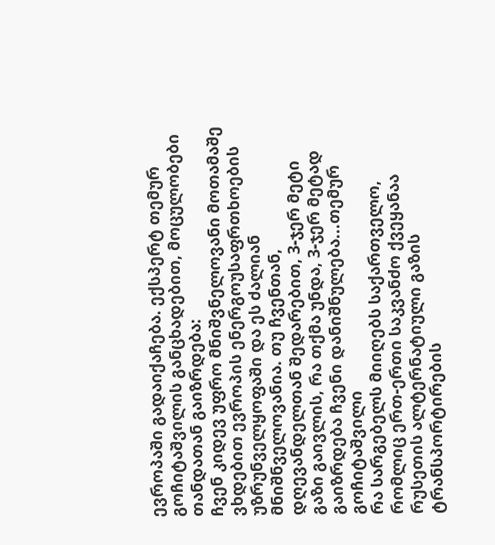ევროპაში გადაიქაჩება. ექსპერტ თემურ გოჩიტაშვილის განცხადებით, მოცულობები თანდათან გაიზრდება:
ჩვენ კიდევ უფრო მნიშვნელოვანი მოთამაშე ვხდებით ევროპის ენერგოუსაფრთხოების უზრუნველყოფაში და ეს ძალიან მნიშნველოვანია. თუ ჩვენთან, დღევანდელთან შედარებით, 3-ჯერ მეტი გაზი გაივლის, რა თქმა უნდა, 3-ჯერ მეტად გაიზრდება ჩვენი დანიშნულება...თემურ გოჩიტაშვილი
რა სარგებელს მიიღებს საქართველო, რომლიც ერთ-ერთი საკვანძო ქვეყანაა რუსეთის ალტერნატიული გაზის ტრანსპორტირების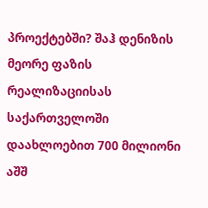პროექტებში? შაჰ დენიზის მეორე ფაზის რეალიზაციისას საქართველოში დაახლოებით 700 მილიონი აშშ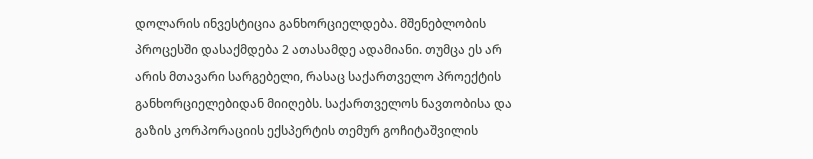დოლარის ინვესტიცია განხორციელდება. მშენებლობის პროცესში დასაქმდება 2 ათასამდე ადამიანი. თუმცა ეს არ არის მთავარი სარგებელი, რასაც საქართველო პროექტის განხორციელებიდან მიიღებს. საქართველოს ნავთობისა და გაზის კორპორაციის ექსპერტის თემურ გოჩიტაშვილის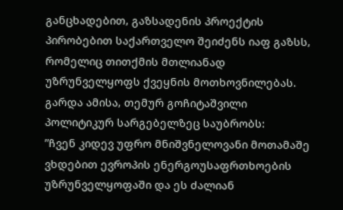განცხადებით, გაზსადენის პროექტის პირობებით საქართველო შეიძენს იაფ გაზსს, რომელიც თითქმის მთლიანად უზრუნველყოფს ქვეყნის მოთხოვნილებას. გარდა ამისა, თემურ გოჩიტაშვილი პოლიტიკურ სარგებელზეც საუბრობს:
”ჩვენ კიდევ უფრო მნიშვნელოვანი მოთამაშე ვხდებით ევროპის ენერგოუსაფრთხოების უზრუნველყოფაში და ეს ძალიან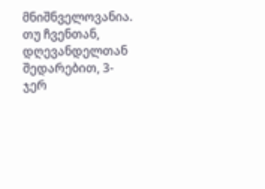მნიშნველოვანია. თუ ჩვენთან, დღევანდელთან შედარებით, 3-ჯერ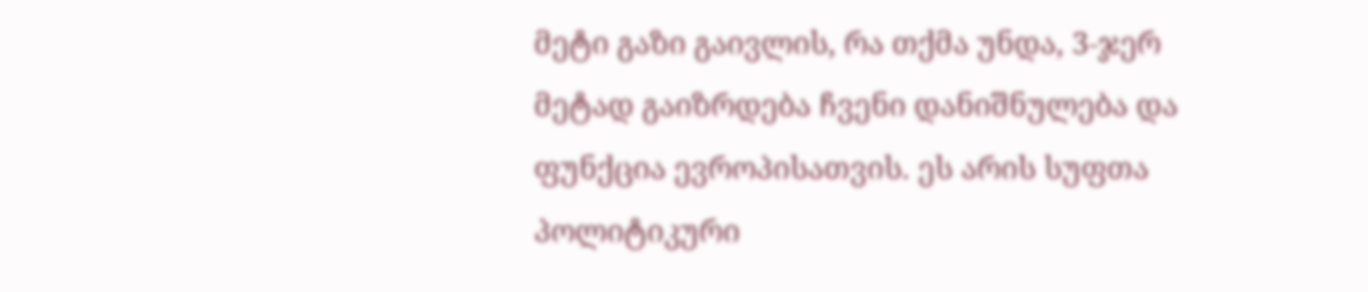მეტი გაზი გაივლის, რა თქმა უნდა, 3-ჯერ მეტად გაიზრდება ჩვენი დანიშნულება და ფუნქცია ევროპისათვის. ეს არის სუფთა პოლიტიკური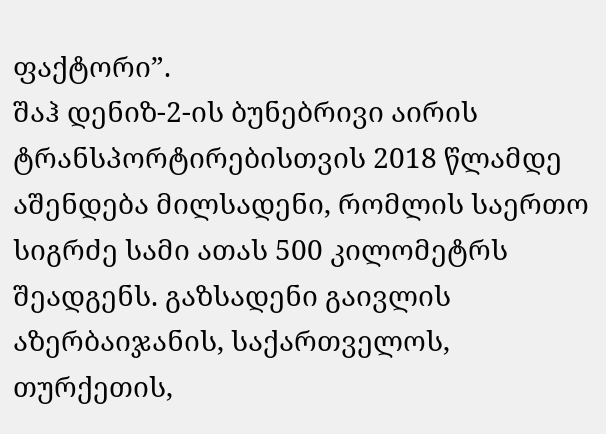ფაქტორი”.
შაჰ დენიზ-2-ის ბუნებრივი აირის ტრანსპორტირებისთვის 2018 წლამდე აშენდება მილსადენი, რომლის საერთო სიგრძე სამი ათას 500 კილომეტრს შეადგენს. გაზსადენი გაივლის აზერბაიჯანის, საქართველოს, თურქეთის,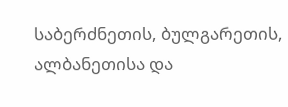საბერძნეთის, ბულგარეთის, ალბანეთისა და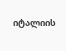იტალიის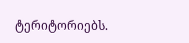ტერიტორიებს.